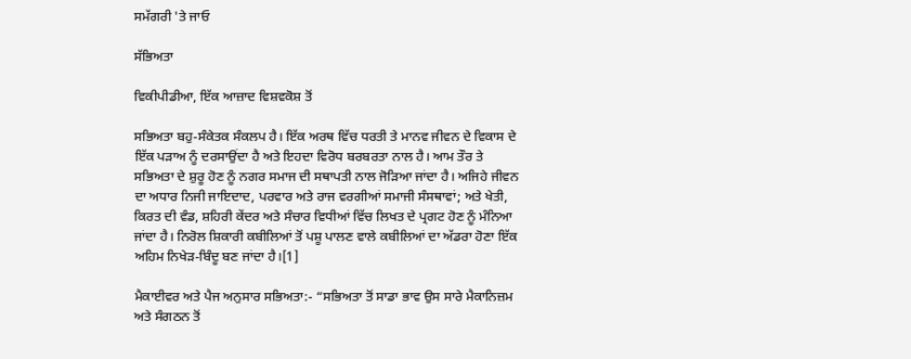ਸਮੱਗਰੀ 'ਤੇ ਜਾਓ

ਸੱਭਿਅਤਾ

ਵਿਕੀਪੀਡੀਆ, ਇੱਕ ਆਜ਼ਾਦ ਵਿਸ਼ਵਕੋਸ਼ ਤੋਂ

ਸਭਿਅਤਾ ਬਹੁ-ਸੰਕੇਤਕ ਸੰਕਲਪ ਹੈ। ਇੱਕ ਅਰਥ ਵਿੱਚ ਧਰਤੀ ਤੇ ਮਾਨਵ ਜੀਵਨ ਦੇ ਵਿਕਾਸ ਦੇ ਇੱਕ ਪੜਾਅ ਨੂੰ ਦਰਸਾਉਂਦਾ ਹੈ ਅਤੇ ਇਹਦਾ ਵਿਰੋਧ ਬਰਬਰਤਾ ਨਾਲ ਹੈ। ਆਮ ਤੌਰ ਤੇ ਸਭਿਅਤਾ ਦੇ ਸ਼ੁਰੂ ਹੋਣ ਨੂੰ ਨਗਰ ਸਮਾਜ ਦੀ ਸਥਾਪਤੀ ਨਾਲ ਜੋੜਿਆ ਜਾਂਦਾ ਹੈ। ਅਜਿਹੇ ਜੀਵਨ ਦਾ ਅਧਾਰ ਨਿਜੀ ਜਾਇਦਾਦ, ਪਰਵਾਰ ਅਤੇ ਰਾਜ ਵਰਗੀਆਂ ਸਮਾਜੀ ਸੰਸਥਾਵਾਂ; ਅਤੇ ਖੇਤੀ, ਕਿਰਤ ਦੀ ਵੰਡ, ਸ਼ਹਿਰੀ ਕੇਂਦਰ ਅਤੇ ਸੰਚਾਰ ਵਿਧੀਆਂ ਵਿੱਚ ਲਿਖਤ ਦੇ ਪ੍ਰਗਟ ਹੋਣ ਨੂੰ ਮੰਨਿਆ ਜਾਂਦਾ ਹੈ। ਨਿਰੋਲ ਸ਼ਿਕਾਰੀ ਕਬੀਲਿਆਂ ਤੋਂ ਪਸ਼ੂ ਪਾਲਣ ਵਾਲੇ ਕਬੀਲਿਆਂ ਦਾ ਅੱਡਰਾ ਹੋਣਾ ਇੱਕ ਅਹਿਮ ਨਿਖੇੜ-ਬਿੰਦੂ ਬਣ ਜਾਂਦਾ ਹੈ।[1]

ਮੈਕਾਈਵਰ ਅਤੇ ਪੈਜ ਅਨੁਸਾਰ ਸਭਿਅਤਾ:- “ਸਭਿਅਤਾ ਤੋਂ ਸਾਡਾ ਭਾਵ ਉਸ ਸਾਰੇ ਮੈਕਾਨਿਜ਼ਮ ਅਤੇ ਸੰਗਠਨ ਤੋਂ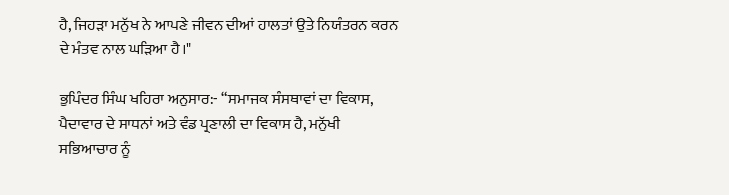ਹੈ, ਜਿਹੜਾ ਮਨੁੱਖ ਨੇ ਆਪਣੇ ਜੀਵਨ ਦੀਆਂ ਹਾਲਤਾਂ ਉਤੇ ਨਿਯੰਤਰਨ ਕਰਨ ਦੇ ਮੰਤਵ ਨਾਲ ਘੜਿਆ ਹੈ।"

ਭੁਪਿੰਦਰ ਸਿੰਘ ਖਹਿਰਾ ਅਨੁਸਾਰ:- “ਸਮਾਜਕ ਸੰਸਥਾਵਾਂ ਦਾ ਵਿਕਾਸ, ਪੈਦਾਵਾਰ ਦੇ ਸਾਧਨਾਂ ਅਤੇ ਵੰਡ ਪ੍ਰਣਾਲੀ ਦਾ ਵਿਕਾਸ ਹੈ, ਮਨੁੱਖੀ ਸਭਿਆਚਾਰ ਨੂੰ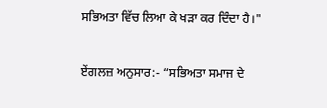ਸਭਿਅਤਾ ਵਿੱਚ ਲਿਆ ਕੇ ਖੜਾ ਕਰ ਦਿੰਦਾ ਹੈ।"

ਏਂਗਲਜ਼ ਅਨੁਸਾਰ:- “ਸਭਿਅਤਾ ਸਮਾਜ ਦੇ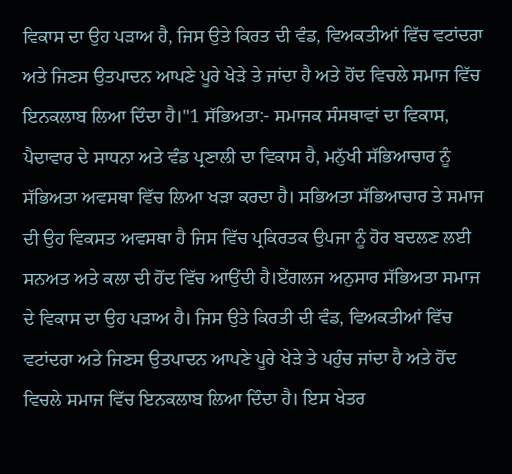ਵਿਕਾਸ ਦਾ ਉਹ ਪੜਾਅ ਹੈ, ਜਿਸ ਉਤੇ ਕਿਰਤ ਦੀ ਵੰਡ, ਵਿਅਕਤੀਆਂ ਵਿੱਚ ਵਟਾਂਦਰਾ ਅਤੇ ਜਿਣਸ ਉਤਪਾਦਨ ਆਪਣੇ ਪੂਰੇ ਖੇੜੇ ਤੇ ਜਾਂਦਾ ਹੈ ਅਤੇ ਹੋਂਦ ਵਿਚਲੇ ਸਮਾਜ ਵਿੱਚ ਇਨਕਲਾਬ ਲਿਆ ਦਿੰਦਾ ਹੈ।"1 ਸੱਭਿਅਤਾ:- ਸਮਾਜਕ ਸੰਸਥਾਵਾਂ ਦਾ ਵਿਕਾਸ, ਪੈਦਾਵਾਰ ਦੇ ਸਾਧਨਾ ਅਤੇ ਵੰਡ ਪ੍ਰਣਾਲੀ ਦਾ ਵਿਕਾਸ ਹੈ, ਮਨੁੱਖੀ ਸੱਭਿਆਚਾਰ ਨੂੰ ਸੱਭਿਅਤਾ ਅਵਸਥਾ ਵਿੱਚ ਲਿਆ ਖੜਾ ਕਰਦਾ ਹੈ। ਸਭਿਅਤਾ ਸੱਭਿਆਚਾਰ ਤੇ ਸਮਾਜ ਦੀ ਉਹ ਵਿਕਸਤ ਅਵਸਥਾ ਹੈ ਜਿਸ ਵਿੱਚ ਪ੍ਰਕਿਰਤਕ ਉਪਜਾ ਨੂੰ ਹੋਰ ਬਦਲਣ ਲਈ ਸਨਅਤ ਅਤੇ ਕਲਾ ਦੀ ਹੋਂਦ ਵਿੱਚ ਆਉਂਦੀ ਹੈ।ਏਂਗਲਜ ਅਨੁਸਾਰ ਸੱਭਿਅਤਾ ਸਮਾਜ ਦੇ ਵਿਕਾਸ ਦਾ ਉਹ ਪੜਾਅ ਹੈ। ਜਿਸ ਉਤੇ ਕਿਰਤੀ ਦੀ ਵੰਡ, ਵਿਅਕਤੀਆਂ ਵਿੱਚ ਵਟਾਂਦਰਾ ਅਤੇ ਜਿਣਸ ਉਤਪਾਦਨ ਆਪਣੇ ਪੂਰੇ ਖੇੜੇ ਤੇ ਪਹੁੰਚ ਜਾਂਦਾ ਹੈ ਅਤੇ ਹੋਂਦ ਵਿਚਲੇ ਸਮਾਜ ਵਿੱਚ ਇਨਕਲਾਬ ਲਿਆ ਦਿੰਦਾ ਹੈ। ਇਸ ਖੇਤਰ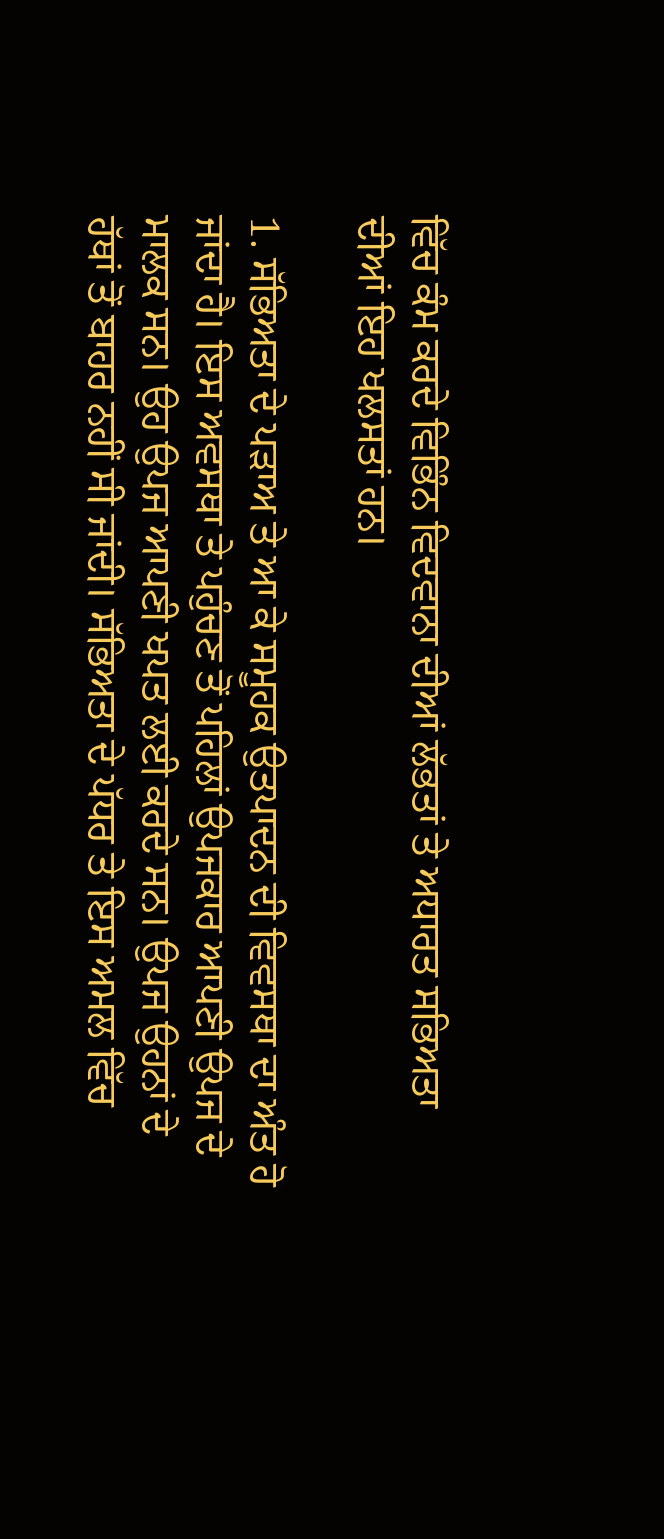ਵਿੱਚ ਕੰਮ ਕਰਦੇ ਵਿਭਿੰਨ ਵਿਦਵਾਨਾ ਦੀਆਂ ਲੱਭਤਾਂ ਤੇ ਅਧਾਰਤ ਸਭਿਅਤਾ ਦੀਆਂ ਇਹ ਖਲਸਤਾਂ ਹਨ।

1. ਸੱਭਿਅਤਾ ਦੇ ਪੜਾਅ ਤੇ ਆ ਕੇ ਸਮੂਹਕ ਉਤਪਾਦਨ ਦੀ ਵਿਵਸਥਾ ਦਾ ਅੰਤ ਹੋ ਜਾਂਦਾ ਹੈ। ਇਸ ਅਵਸਥਾ ਤੇ ਪਹੁੰਚਣ ਤੋਂ ਪਹਿਲਾਂ ਉਪਜਕਾਰ ਆਪਣੀ ਉਪਜ ਦੇ ਮਾਲਕ ਸਨ। ਉਹ ਉਪਜ ਆਪਣੀ ਖਪਤ ਲਈ ਕਰਦੇ ਸਨ। ਉਪਜ ਉਹਨਾਂ ਦੇ ਹੱਥਾਂ ਤੋਂ ਬਾਹਰ ਨਹੀਂ ਸੀ ਜਾਂਦੀ। ਸੱਭਿਅਤਾ ਦੇ ਪੱਧਰ ਤੇ ਇਸ ਅਮਲ ਵਿੱਚ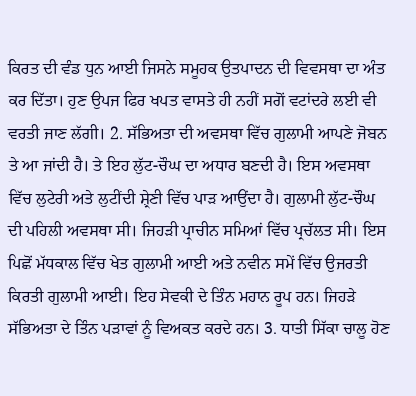ਕਿਰਤ ਦੀ ਵੰਡ ਧੁਨ ਆਈ ਜਿਸਨੇ ਸਮੂਹਕ ਉਤਪਾਦਨ ਦੀ ਵਿਵਸਥਾ ਦਾ ਅੰਤ ਕਰ ਦਿੱਤਾ। ਹੁਣ ਉਪਜ ਫਿਰ ਖਪਤ ਵਾਸਤੇ ਹੀ ਨਹੀਂ ਸਗੋਂ ਵਟਾਂਦਰੇ ਲਈ ਵੀ ਵਰਤੀ ਜਾਣ ਲੱਗੀ। 2. ਸੱਭਿਅਤਾ ਦੀ ਅਵਸਥਾ ਵਿੱਚ ਗੁਲਾਮੀ ਆਪਣੇ ਜੋਬਨ ਤੇ ਆ ਜਾਂਦੀ ਹੈ। ਤੇ ਇਹ ਲੁੱਟ-ਚੌਘ ਦਾ ਅਧਾਰ ਬਣਦੀ ਹੈ। ਇਸ ਅਵਸਥਾ ਵਿੱਚ ਲੁਟੇਰੀ ਅਤੇ ਲੁਟੀਂਦੀ ਸ਼੍ਰੇਣੀ ਵਿੱਚ ਪਾੜ ਆਉਂਦਾ ਹੈ। ਗੁਲਾਮੀ ਲੁੱਟ-ਚੌਘ ਦੀ ਪਹਿਲੀ ਅਵਸਥਾ ਸੀ। ਜਿਹੜੀ ਪ੍ਰਾਚੀਨ ਸਮਿਆਂ ਵਿੱਚ ਪ੍ਰਚੱਲਤ ਸੀ। ਇਸ ਪਿਛੋਂ ਮੱਧਕਾਲ ਵਿੱਚ ਖੇਤ ਗੁਲਾਮੀ ਆਈ ਅਤੇ ਨਵੀਨ ਸਮੇਂ ਵਿੱਚ ਉਜਰਤੀ ਕਿਰਤੀ ਗੁਲਾਮੀ ਆਈ। ਇਹ ਸੇਵਕੀ ਦੇ ਤਿੰਨ ਮਹਾਨ ਰੂਪ ਹਨ। ਜਿਹੜੇ ਸੱਭਿਅਤਾ ਦੇ ਤਿੰਨ ਪੜਾਵਾਂ ਨੂੰ ਵਿਅਕਤ ਕਰਦੇ ਹਨ। 3. ਧਾਤੀ ਸਿੱਕਾ ਚਾਲੂ ਹੋਣ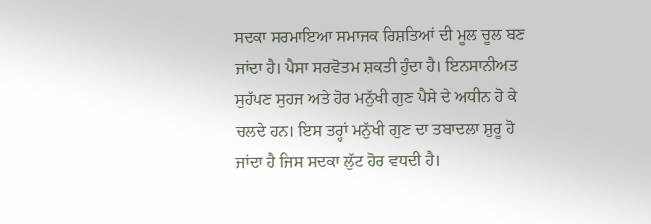ਸਦਕਾ ਸਰਮਾਇਆ ਸਮਾਜਕ ਰਿਸ਼ਤਿਆਂ ਦੀ ਮੂਲ ਚੂਲ ਬਣ ਜਾਂਦਾ ਹੈ। ਪੈਸਾ ਸਰਵੋਤਮ ਸ਼ਕਤੀ ਹੁੰਦਾ ਹੈ। ਇਨਸਾਨੀਅਤ ਸੁਹੱਪਣ ਸੁਹਜ ਅਤੇ ਹੋਰ ਮਨੁੱਖੀ ਗੁਣ ਪੈਸੇ ਦੇ ਅਧੀਨ ਹੋ ਕੇ ਚਲਦੇ ਹਨ। ਇਸ ਤਰ੍ਹਾਂ ਮਨੁੱਖੀ ਗੁਣ ਦਾ ਤਬਾਦਲਾ ਸ਼ੁਰੂ ਹੋ ਜਾਂਦਾ ਹੈ ਜਿਸ ਸਦਕਾ ਲੁੱਟ ਹੋਰ ਵਧਦੀ ਹੈ।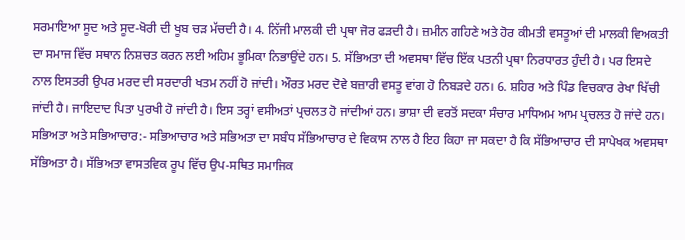ਸਰਮਾਇਆ ਸੂਦ ਅਤੇ ਸੂਦ-ਖੋਰੀ ਦੀ ਖੂਬ ਚੜ ਮੱਚਦੀ ਹੈ। 4. ਨਿੱਜੀ ਮਾਲਕੀ ਦੀ ਪ੍ਰਥਾ ਜੋਰ ਫੜਦੀ ਹੈ। ਜ਼ਮੀਨ ਗਹਿਣੇ ਅਤੇ ਹੋਰ ਕੀਮਤੀ ਵਸਤੂਆਂ ਦੀ ਮਾਲਕੀ ਵਿਅਕਤੀ ਦਾ ਸਮਾਜ ਵਿੱਚ ਸਥਾਨ ਨਿਸ਼ਚਤ ਕਰਨ ਲਈ ਅਹਿਮ ਭੂਮਿਕਾ ਨਿਭਾਉਂਦੇ ਹਨ। 5. ਸੱਭਿਅਤਾ ਦੀ ਅਵਸਥਾ ਵਿੱਚ ਇੱਕ ਪਤਨੀ ਪ੍ਰਥਾ ਨਿਰਧਾਰਤ ਹੁੰਦੀ ਹੈ। ਪਰ ਇਸਦੇ ਨਾਲ ਇਸਤਰੀ ਉਪਰ ਮਰਦ ਦੀ ਸਰਦਾਰੀ ਖਤਮ ਨਹੀਂ ਹੋ ਜਾਂਦੀ। ਔਰਤ ਮਰਦ ਦੋਵੇ ਬਜ਼ਾਰੀ ਵਸਤੂ ਵਾਂਗ ਹੋ ਨਿਬੜਦੇ ਹਨ। 6. ਸ਼ਹਿਰ ਅਤੇ ਪਿੰਡ ਵਿਚਕਾਰ ਰੇਖਾ ਖਿੱਚੀ ਜਾਂਦੀ ਹੈ। ਜਾਇਦਾਦ ਪਿਤਾ ਪੁਰਖੀ ਹੋ ਜਾਂਦੀ ਹੈ। ਇਸ ਤਰ੍ਹਾਂ ਵਸੀਅਤਾਂ ਪ੍ਰਚਲਤ ਹੋ ਜਾਂਦੀਆਂ ਹਨ। ਭਾਸ਼ਾ ਦੀ ਵਰਤੋਂ ਸਦਕਾ ਸੰਚਾਰ ਮਾਧਿਅਮ ਆਮ ਪ੍ਰਚਲਤ ਹੋ ਜਾਂਦੇ ਹਨ। ਸਭਿਅਤਾ ਅਤੇ ਸਭਿਆਚਾਰ:- ਸਭਿਆਚਾਰ ਅਤੇ ਸਭਿਅਤਾ ਦਾ ਸਬੰਧ ਸੱਭਿਆਚਾਰ ਦੇ ਵਿਕਾਸ ਨਾਲ ਹੈ ਇਹ ਕਿਹਾ ਜਾ ਸਕਦਾ ਹੈ ਕਿ ਸੱਭਿਆਚਾਰ ਦੀ ਸਾਪੇਖਕ ਅਵਸਥਾ ਸੱਭਿਅਤਾ ਹੈ। ਸੱਭਿਅਤਾ ਵਾਸਤਵਿਕ ਰੂਪ ਵਿੱਚ ਉਪ-ਸਥਿਤ ਸਮਾਜਿਕ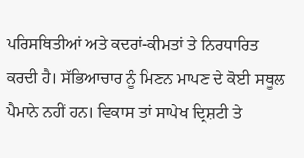ਪਰਿਸਥਿਤੀਆਂ ਅਤੇ ਕਦਰਾਂ-ਕੀਮਤਾਂ ਤੇ ਨਿਰਧਾਰਿਤ ਕਰਦੀ ਹੈ। ਸੱਭਿਆਚਾਰ ਨੂੰ ਮਿਣਨ ਮਾਪਣ ਦੇ ਕੋਈ ਸਥੂਲ ਪੈਮਾਨੇ ਨਹੀਂ ਹਨ। ਵਿਕਾਸ ਤਾਂ ਸਾਪੇਖ ਦ੍ਰਿਸ਼ਟੀ ਤੇ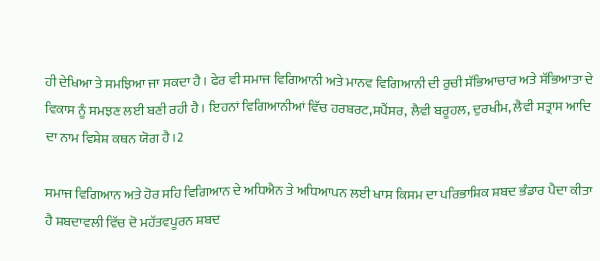ਹੀ ਦੇਖਿਆ ਤੇ ਸਮਝਿਆ ਜਾ ਸਕਦਾ ਹੈ। ਫੇਰ ਵੀ ਸਮਾਜ ਵਿਗਿਆਨੀ ਅਤੇ ਮਾਨਵ ਵਿਗਿਆਨੀ ਦੀ ਰੁਚੀ ਸੱਭਿਆਚਾਰ ਅਤੇ ਸੱਭਿਆਤਾ ਦੇ ਵਿਕਾਸ ਨੂੰ ਸਮਝਣ ਲਈ ਬਣੀ ਰਹੀ ਹੈ। ਇਹਨਾਂ ਵਿਗਿਆਨੀਆਂ ਵਿੱਚ ਹਰਬਰਟ,ਸਪੈਂਸਰ, ਲੈਵੀ ਬਰੂਹਲ, ਦੁਰਖੀਮ, ਲੈਵੀ ਸਤ੍ਰਾਸ ਆਦਿ ਦਾ ਨਾਮ ਵਿਸ਼ੇਸ਼ ਕਥਨ ਯੋਗ ਹੈ।2

ਸਮਾਜ ਵਿਗਿਆਨ ਅਤੇ ਹੋਰ ਸਹਿ ਵਿਗਿਆਨ ਦੇ ਅਧਿਐਨ ਤੇ ਅਧਿਆਪਨ ਲਈ ਖਾਸ ਕਿਸਮ ਦਾ ਪਰਿਭਾਸ਼ਿਕ ਸ਼ਬਦ ਭੰਡਾਰ ਪੈਦਾ ਕੀਤਾ ਹੈ ਸ਼ਬਦਾਵਲੀ ਵਿੱਚ ਦੋ ਮਹੱਤਵਪੂਰਨ ਸ਼ਬਦ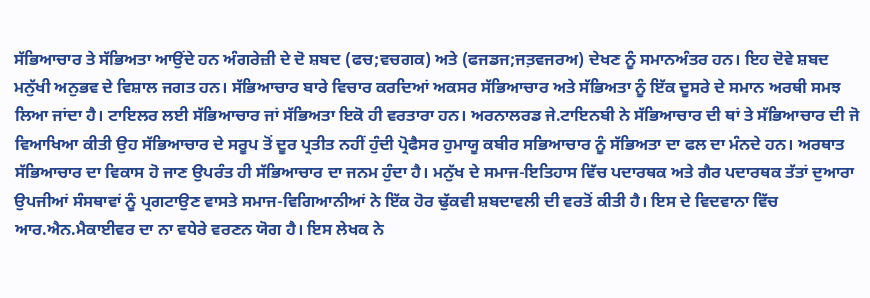ਸੱਭਿਆਚਾਰ ਤੇ ਸੱਭਿਅਤਾ ਆਉਂਦੇ ਹਨ ਅੰਗਰੇਜ਼ੀ ਦੇ ਦੋ ਸ਼ਬਦ (ਫਚ;ਵਚਗਕ) ਅਤੇ (ਫਜਡਜ;ਜਤ਼ਵਜਰਅ) ਦੇਖਣ ਨੂੰ ਸਮਾਨਅੰਤਰ ਹਨ। ਇਹ ਦੋਵੇ ਸ਼ਬਦ ਮਨੁੱਖੀ ਅਨੁਭਵ ਦੇ ਵਿਸ਼ਾਲ ਜਗਤ ਹਨ। ਸੱਭਿਆਚਾਰ ਬਾਰੇ ਵਿਚਾਰ ਕਰਦਿਆਂ ਅਕਸਰ ਸੱਭਿਆਚਾਰ ਅਤੇ ਸੱਭਿਅਤਾ ਨੂੰ ਇੱਕ ਦੂਸਰੇ ਦੇ ਸਮਾਨ ਅਰਥੀ ਸਮਝ ਲਿਆ ਜਾਂਦਾ ਹੈ। ਟਾਇਲਰ ਲਈ ਸੱਭਿਆਚਾਰ ਜਾਂ ਸੱਭਿਅਤਾ ਇਕੋ ਹੀ ਵਰਤਾਰਾ ਹਨ। ਅਰਨਾਲਰਡ ਜੇ.ਟਾਇਨਬੀ ਨੇ ਸੱਭਿਆਚਾਰ ਦੀ ਥਾਂ ਤੇ ਸੱਭਿਆਚਾਰ ਦੀ ਜੋ ਵਿਆਖਿਆ ਕੀਤੀ ਉਹ ਸੱਭਿਆਚਾਰ ਦੇ ਸਰੂਪ ਤੋਂ ਦੂਰ ਪ੍ਰਤੀਤ ਨਹੀਂ ਹੁੰਦੀ ਪ੍ਰੋਫੈਸਰ ਹੁਮਾਯੂ ਕਬੀਰ ਸਭਿਆਚਾਰ ਨੂੰ ਸੱਭਿਅਤਾ ਦਾ ਫਲ ਦਾ ਮੰਨਦੇ ਹਨ। ਅਰਥਾਤ ਸੱਭਿਆਚਾਰ ਦਾ ਵਿਕਾਸ ਹੋ ਜਾਣ ਉਪਰੰਤ ਹੀ ਸੱਭਿਆਚਾਰ ਦਾ ਜਨਮ ਹੁੰਦਾ ਹੈ। ਮਨੁੱਖ ਦੇ ਸਮਾਜ-ਇਤਿਹਾਸ ਵਿੱਚ ਪਦਾਰਥਕ ਅਤੇ ਗੈਰ ਪਦਾਰਥਕ ਤੱਤਾਂ ਦੁਆਰਾ ਉਪਜੀਆਂ ਸੰਸਥਾਵਾਂ ਨੂੰ ਪ੍ਰਗਟਾਉਣ ਵਾਸਤੇ ਸਮਾਜ-ਵਿਗਿਆਨੀਆਂ ਨੇ ਇੱਕ ਹੋਰ ਢੁੱਕਵੀ ਸ਼ਬਦਾਵਲੀ ਦੀ ਵਰਤੋਂ ਕੀਤੀ ਹੈ। ਇਸ ਦੇ ਵਿਦਵਾਨਾ ਵਿੱਚ ਆਰ.ਐਨ.ਮੈਕਾਈਵਰ ਦਾ ਨਾ ਵਧੇਰੇ ਵਰਣਨ ਯੋਗ ਹੈ। ਇਸ ਲੇਖਕ ਨੇ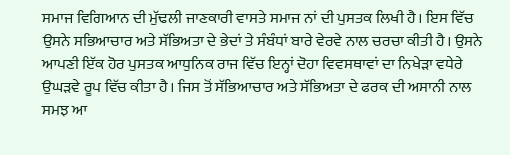ਸਮਾਜ ਵਿਗਿਆਨ ਦੀ ਮੁੱਢਲੀ ਜਾਣਕਾਰੀ ਵਾਸਤੇ ਸਮਾਜ ਨਾਂ ਦੀ ਪੁਸਤਕ ਲਿਖੀ ਹੈ। ਇਸ ਵਿੱਚ ਉਸਨੇ ਸਭਿਆਚਾਰ ਅਤੇ ਸੱਭਿਅਤਾ ਦੇ ਭੇਦਾਂ ਤੇ ਸੰਬੰਧਾਂ ਬਾਰੇ ਵੇਰਵੇ ਨਾਲ ਚਰਚਾ ਕੀਤੀ ਹੈ। ਉਸਨੇ ਆਪਣੀ ਇੱਕ ਹੋਰ ਪੁਸਤਕ ਆਧੁਨਿਕ ਰਾਜ ਵਿੱਚ ਇਨ੍ਹਾਂ ਦੋਹਾ ਵਿਵਸਥਾਵਾਂ ਦਾ ਨਿਖੇੜਾ ਵਧੇਰੇ ਉਘੜਵੇ ਰੂਪ ਵਿੱਚ ਕੀਤਾ ਹੈ। ਜਿਸ ਤੋਂ ਸੱਭਿਆਚਾਰ ਅਤੇ ਸੱਭਿਅਤਾ ਦੇ ਫਰਕ ਦੀ ਅਸਾਨੀ ਨਾਲ ਸਮਝ ਆ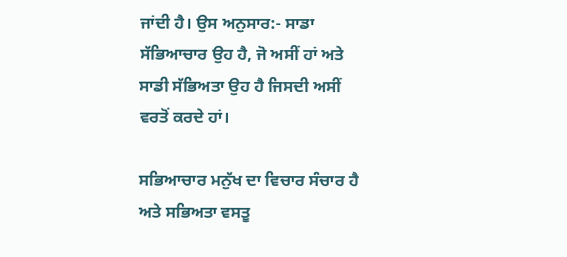ਜਾਂਦੀ ਹੈ। ਉਸ ਅਨੁਸਾਰ:- ਸਾਡਾ ਸੱਭਿਆਚਾਰ ਉਹ ਹੈ, ਜੋ ਅਸੀਂ ਹਾਂ ਅਤੇ ਸਾਡੀ ਸੱਭਿਅਤਾ ਉਹ ਹੈ ਜਿਸਦੀ ਅਸੀਂ ਵਰਤੋਂ ਕਰਦੇ ਹਾਂ।

ਸਭਿਆਚਾਰ ਮਨੁੱਖ ਦਾ ਵਿਚਾਰ ਸੰਚਾਰ ਹੈ ਅਤੇ ਸਭਿਅਤਾ ਵਸਤੂ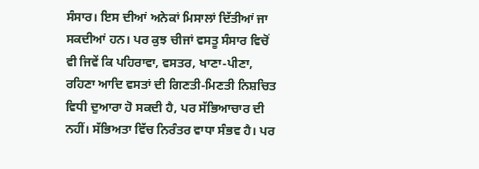ਸੰਸਾਰ। ਇਸ ਦੀਆਂ ਅਨੇਕਾਂ ਮਿਸਾਲਾਂ ਦਿੱਤੀਆਂ ਜਾ ਸਕਦੀਆਂ ਹਨ। ਪਰ ਕੁਝ ਚੀਜਾਂ ਵਸਤੂ ਸੰਸਾਰ ਵਿਚੋਂ ਵੀ ਜਿਵੇਂ ਕਿ ਪਹਿਰਾਵਾ, ਵਸਤਰ, ਖਾਣਾ-ਪੀਣਾ, ਰਹਿਣਾ ਆਦਿ ਵਸਤਾਂ ਦੀ ਗਿਣਤੀ-ਮਿਣਤੀ ਨਿਸ਼ਚਿਤ ਵਿਧੀ ਦੁਆਰਾ ਹੋ ਸਕਦੀ ਹੈ, ਪਰ ਸੱਭਿਆਚਾਰ ਦੀ ਨਹੀਂ। ਸੱਭਿਅਤਾ ਵਿੱਚ ਨਿਰੰਤਰ ਵਾਧਾ ਸੰਭਵ ਹੈ। ਪਰ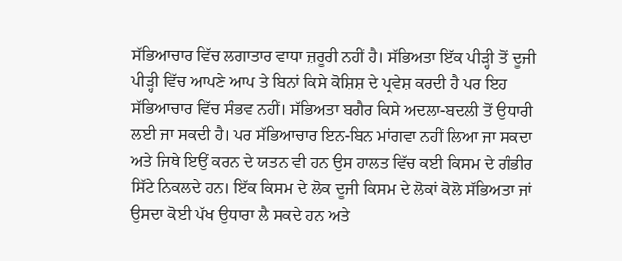ਸੱਭਿਆਚਾਰ ਵਿੱਚ ਲਗਾਤਾਰ ਵਾਧਾ ਜ਼ਰੂਰੀ ਨਹੀਂ ਹੈ। ਸੱਭਿਅਤਾ ਇੱਕ ਪੀੜ੍ਹੀ ਤੋਂ ਦੂਜੀ ਪੀੜ੍ਹੀ ਵਿੱਚ ਆਪਣੇ ਆਪ ਤੇ ਬਿਨਾਂ ਕਿਸੇ ਕੋਸ਼ਿਸ਼ ਦੇ ਪ੍ਰਵੇਸ਼ ਕਰਦੀ ਹੈ ਪਰ ਇਹ ਸੱਭਿਆਚਾਰ ਵਿੱਚ ਸੰਭਵ ਨਹੀਂ। ਸੱਭਿਅਤਾ ਬਗੈਰ ਕਿਸੇ ਅਦਲਾ-ਬਦਲੀ ਤੋਂ ਉਧਾਰੀ ਲਈ ਜਾ ਸਕਦੀ ਹੈ। ਪਰ ਸੱਭਿਆਚਾਰ ਇਨ-ਬਿਨ ਮਾਂਗਵਾ ਨਹੀਂ ਲਿਆ ਜਾ ਸਕਦਾ ਅਤੇ ਜਿਥੇ ਇਉਂ ਕਰਨ ਦੇ ਯਤਨ ਵੀ ਹਨ ਉਸ ਹਾਲਤ ਵਿੱਚ ਕਈ ਕਿਸਮ ਦੇ ਗੰਭੀਰ ਸਿੱਟੇ ਨਿਕਲਦੇ ਹਨ। ਇੱਕ ਕਿਸਮ ਦੇ ਲੋਕ ਦੂਜੀ ਕਿਸਮ ਦੇ ਲੋਕਾਂ ਕੋਲੋ ਸੱਭਿਅਤਾ ਜਾਂ ਉਸਦਾ ਕੋਈ ਪੱਖ ਉਧਾਰਾ ਲੈ ਸਕਦੇ ਹਨ ਅਤੇ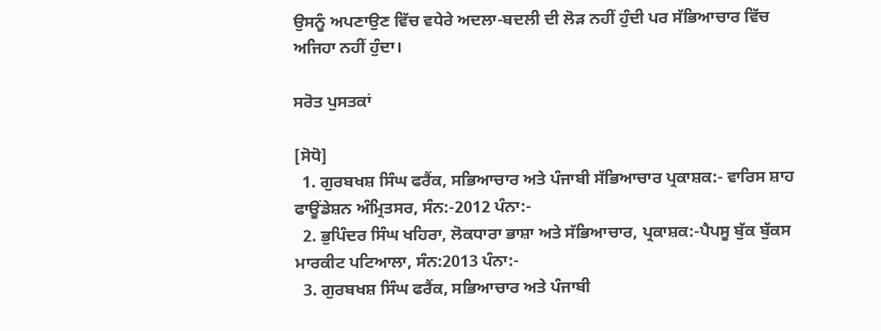ਉਸਨੂੰ ਅਪਣਾਉਣ ਵਿੱਚ ਵਧੇਰੇ ਅਦਲਾ-ਬਦਲੀ ਦੀ ਲੋੜ ਨਹੀਂ ਹੁੰਦੀ ਪਰ ਸੱਭਿਆਚਾਰ ਵਿੱਚ ਅਜਿਹਾ ਨਹੀਂ ਹੁੰਦਾ।

ਸਰੋਤ ਪੁਸਤਕਾਂ

[ਸੋਧੋ]
  1. ਗੁਰਬਖਸ਼ ਸਿੰਘ ਫਰੈਂਕ, ਸਭਿਆਚਾਰ ਅਤੇ ਪੰਜਾਬੀ ਸੱਭਿਆਚਾਰ ਪ੍ਰਕਾਸ਼ਕ:- ਵਾਰਿਸ ਸ਼ਾਹ ਫਾਊਂਡੇਸ਼ਨ ਅੰਮ੍ਰਿਤਸਰ, ਸੰਨ:-2012 ਪੰਨਾ:-
  2. ਭੁਪਿੰਦਰ ਸਿੰਘ ਖਹਿਰਾ, ਲੋਕਧਾਰਾ ਭਾਸ਼ਾ ਅਤੇ ਸੱਭਿਆਚਾਰ, ਪ੍ਰਕਾਸ਼ਕ:-ਪੈਪਸੂ ਬੁੱਕ ਬੁੱਕਸ ਮਾਰਕੀਟ ਪਟਿਆਲਾ, ਸੰਨ:2013 ਪੰਨਾ:-
  3. ਗੁਰਬਖਸ਼ ਸਿੰਘ ਫਰੈਂਕ, ਸਭਿਆਚਾਰ ਅਤੇ ਪੰਜਾਬੀ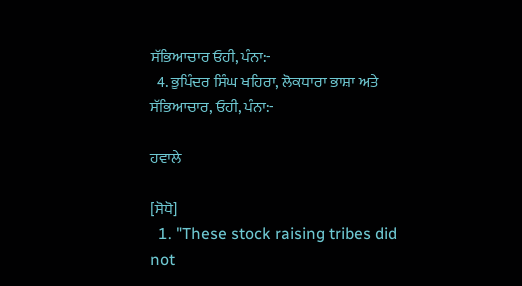ਸੱਭਿਆਚਾਰ ਓਹੀ, ਪੰਨਾ:-
  4. ਭੁਪਿੰਦਰ ਸਿੰਘ ਖਹਿਰਾ, ਲੋਕਧਾਰਾ ਭਾਸ਼ਾ ਅਤੇ ਸੱਭਿਆਚਾਰ, ਓਹੀ, ਪੰਨਾ:-

ਹਵਾਲੇ

[ਸੋਧੋ]
  1. "These stock raising tribes did not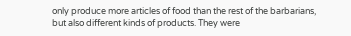only produce more articles of food than the rest of the barbarians, but also different kinds of products. They were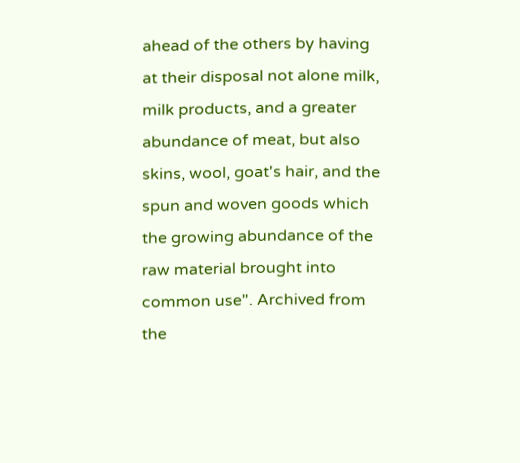ahead of the others by having at their disposal not alone milk, milk products, and a greater abundance of meat, but also skins, wool, goat's hair, and the spun and woven goods which the growing abundance of the raw material brought into common use". Archived from the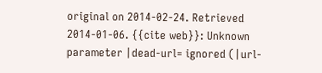original on 2014-02-24. Retrieved 2014-01-06. {{cite web}}: Unknown parameter |dead-url= ignored (|url-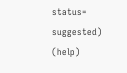status= suggested) (help)